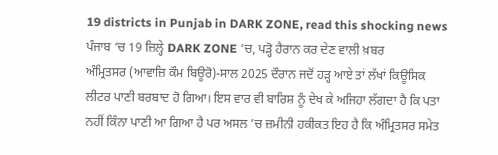19 districts in Punjab in DARK ZONE, read this shocking news
ਪੰਜਾਬ ‘ਚ 19 ਜ਼ਿਲ੍ਹੇ DARK ZONE ‘ਚ, ਪੜ੍ਹੋ ਹੈਰਾਨ ਕਰ ਦੇਣ ਵਾਲੀ ਖ਼ਬਰ
ਅੰਮ੍ਰਿਤਸਰ (ਆਵਾਜ਼ਿ ਕੌਮ ਬਿਊਰੋ)-ਸਾਲ 2025 ਦੌਰਾਨ ਜਦੋਂ ਹੜ੍ਹ ਆਏ ਤਾਂ ਲੱਖਾਂ ਕਿਊਸਿਕ ਲੀਟਰ ਪਾਣੀ ਬਰਬਾਦ ਹੋ ਗਿਆ। ਇਸ ਵਾਰ ਵੀ ਬਾਰਿਸ਼ ਨੂੰ ਦੇਖ ਕੇ ਅਜਿਹਾ ਲੱਗਦਾ ਹੈ ਕਿ ਪਤਾ ਨਹੀਂ ਕਿੰਨਾ ਪਾਣੀ ਆ ਗਿਆ ਹੈ ਪਰ ਅਸਲ ’ਚ ਜ਼ਮੀਨੀ ਹਕੀਕਤ ਇਹ ਹੈ ਕਿ ਅੰਮ੍ਰਿਤਸਰ ਸਮੇਤ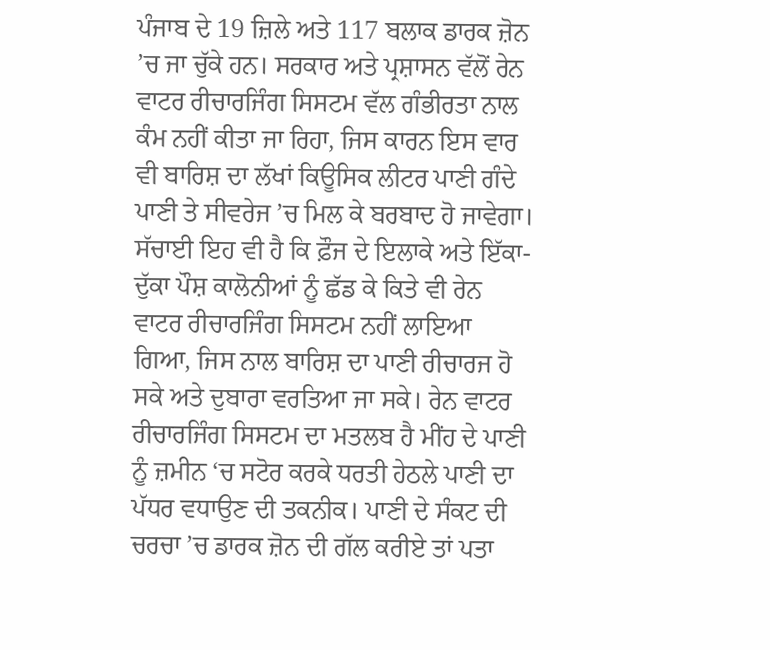ਪੰਜਾਬ ਦੇ 19 ਜ਼ਿਲੇ ਅਤੇ 117 ਬਲਾਕ ਡਾਰਕ ਜ਼ੋਨ ’ਚ ਜਾ ਚੁੱਕੇ ਹਨ। ਸਰਕਾਰ ਅਤੇ ਪ੍ਰਸ਼ਾਸਨ ਵੱਲੋਂ ਰੇਨ ਵਾਟਰ ਰੀਚਾਰਜਿੰਗ ਸਿਸਟਮ ਵੱਲ ਗੰਭੀਰਤਾ ਨਾਲ ਕੰਮ ਨਹੀਂ ਕੀਤਾ ਜਾ ਰਿਹਾ, ਜਿਸ ਕਾਰਨ ਇਸ ਵਾਰ ਵੀ ਬਾਰਿਸ਼ ਦਾ ਲੱਖਾਂ ਕਿਊਸਿਕ ਲੀਟਰ ਪਾਣੀ ਗੰਦੇ ਪਾਣੀ ਤੇ ਸੀਵਰੇਜ ’ਚ ਮਿਲ ਕੇ ਬਰਬਾਦ ਹੋ ਜਾਵੇਗਾ। ਸੱਚਾਈ ਇਹ ਵੀ ਹੈ ਕਿ ਫ਼ੌਜ ਦੇ ਇਲਾਕੇ ਅਤੇ ਇੱਕਾ-ਦੁੱਕਾ ਪੌਸ਼ ਕਾਲੋਨੀਆਂ ਨੂੰ ਛੱਡ ਕੇ ਕਿਤੇ ਵੀ ਰੇਨ ਵਾਟਰ ਰੀਚਾਰਜਿੰਗ ਸਿਸਟਮ ਨਹੀਂ ਲਾਇਆ ਗਿਆ, ਜਿਸ ਨਾਲ ਬਾਰਿਸ਼ ਦਾ ਪਾਣੀ ਰੀਚਾਰਜ ਹੋ ਸਕੇ ਅਤੇ ਦੁਬਾਰਾ ਵਰਤਿਆ ਜਾ ਸਕੇ। ਰੇਨ ਵਾਟਰ ਰੀਚਾਰਜਿੰਗ ਸਿਸਟਮ ਦਾ ਮਤਲਬ ਹੈ ਮੀਂਹ ਦੇ ਪਾਣੀ ਨੂੰ ਜ਼ਮੀਨ ‘ਚ ਸਟੋਰ ਕਰਕੇ ਧਰਤੀ ਹੇਠਲੇ ਪਾਣੀ ਦਾ ਪੱਧਰ ਵਧਾਉਣ ਦੀ ਤਕਨੀਕ। ਪਾਣੀ ਦੇ ਸੰਕਟ ਦੀ ਚਰਚਾ ’ਚ ਡਾਰਕ ਜ਼ੋਨ ਦੀ ਗੱਲ ਕਰੀਏ ਤਾਂ ਪਤਾ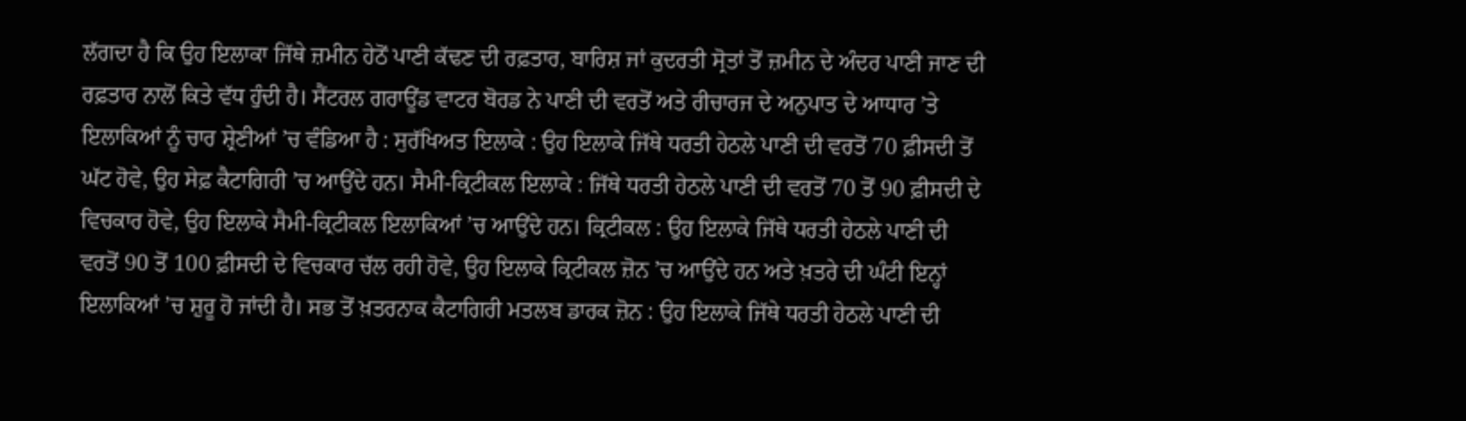ਲੱਗਦਾ ਹੈ ਕਿ ਉਹ ਇਲਾਕਾ ਜਿੱਥੇ ਜ਼ਮੀਨ ਹੇਠੋਂ ਪਾਣੀ ਕੱਢਣ ਦੀ ਰਫ਼ਤਾਰ, ਬਾਰਿਸ਼ ਜਾਂ ਕੁਦਰਤੀ ਸ੍ਰੋਤਾਂ ਤੋਂ ਜ਼ਮੀਨ ਦੇ ਅੰਦਰ ਪਾਣੀ ਜਾਣ ਦੀ ਰਫ਼ਤਾਰ ਨਾਲੋਂ ਕਿਤੇ ਵੱਧ ਹੁੰਦੀ ਹੈ। ਸੈਂਟਰਲ ਗਰਾਊਂਡ ਵਾਟਰ ਬੋਰਡ ਨੇ ਪਾਣੀ ਦੀ ਵਰਤੋਂ ਅਤੇ ਰੀਚਾਰਜ ਦੇ ਅਨੁਪਾਤ ਦੇ ਆਧਾਰ ’ਤੇ ਇਲਾਕਿਆਂ ਨੂੰ ਚਾਰ ਸ਼੍ਰੇਣੀਆਂ ’ਚ ਵੰਡਿਆ ਹੈ : ਸੁਰੱਖਿਅਤ ਇਲਾਕੇ : ਉਹ ਇਲਾਕੇ ਜਿੱਥੇ ਧਰਤੀ ਹੇਠਲੇ ਪਾਣੀ ਦੀ ਵਰਤੋਂ 70 ਫ਼ੀਸਦੀ ਤੋਂ ਘੱਟ ਹੋਵੇ, ਉਹ ਸੇਫ਼ ਕੈਟਾਗਿਰੀ ’ਚ ਆਉਂਦੇ ਹਨ। ਸੈਮੀ-ਕ੍ਰਿਟੀਕਲ ਇਲਾਕੇ : ਜਿੱਥੇ ਧਰਤੀ ਹੇਠਲੇ ਪਾਣੀ ਦੀ ਵਰਤੋਂ 70 ਤੋਂ 90 ਫ਼ੀਸਦੀ ਦੇ ਵਿਚਕਾਰ ਹੋਵੇ, ਉਹ ਇਲਾਕੇ ਸੈਮੀ-ਕ੍ਰਿਟੀਕਲ ਇਲਾਕਿਆਂ ’ਚ ਆਉਂਦੇ ਹਨ। ਕ੍ਰਿਟੀਕਲ : ਉਹ ਇਲਾਕੇ ਜਿੱਥੇ ਧਰਤੀ ਹੇਠਲੇ ਪਾਣੀ ਦੀ ਵਰਤੋਂ 90 ਤੋਂ 100 ਫ਼ੀਸਦੀ ਦੇ ਵਿਚਕਾਰ ਚੱਲ ਰਹੀ ਹੋਵੇ, ਉਹ ਇਲਾਕੇ ਕ੍ਰਿਟੀਕਲ ਜ਼ੋਨ ’ਚ ਆਉਂਦੇ ਹਨ ਅਤੇ ਖ਼ਤਰੇ ਦੀ ਘੰਟੀ ਇਨ੍ਹਾਂ ਇਲਾਕਿਆਂ ’ਚ ਸ਼ੁਰੂ ਹੋ ਜਾਂਦੀ ਹੈ। ਸਭ ਤੋਂ ਖ਼ਤਰਨਾਕ ਕੈਟਾਗਿਰੀ ਮਤਲਬ ਡਾਰਕ ਜ਼ੋਨ : ਉਹ ਇਲਾਕੇ ਜਿੱਥੇ ਧਰਤੀ ਹੇਠਲੇ ਪਾਣੀ ਦੀ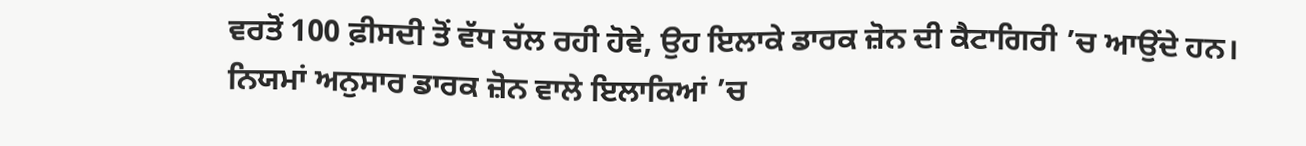ਵਰਤੋਂ 100 ਫ਼ੀਸਦੀ ਤੋਂ ਵੱਧ ਚੱਲ ਰਹੀ ਹੋਵੇ, ਉਹ ਇਲਾਕੇ ਡਾਰਕ ਜ਼ੋਨ ਦੀ ਕੈਟਾਗਿਰੀ ’ਚ ਆਉਂਦੇ ਹਨ। ਨਿਯਮਾਂ ਅਨੁਸਾਰ ਡਾਰਕ ਜ਼ੋਨ ਵਾਲੇ ਇਲਾਕਿਆਂ ’ਚ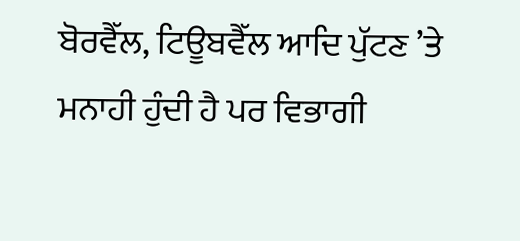ਬੋਰਵੈੱਲ, ਟਿਊਬਵੈੱਲ ਆਦਿ ਪੁੱਟਣ ’ਤੇ ਮਨਾਹੀ ਹੁੰਦੀ ਹੈ ਪਰ ਵਿਭਾਗੀ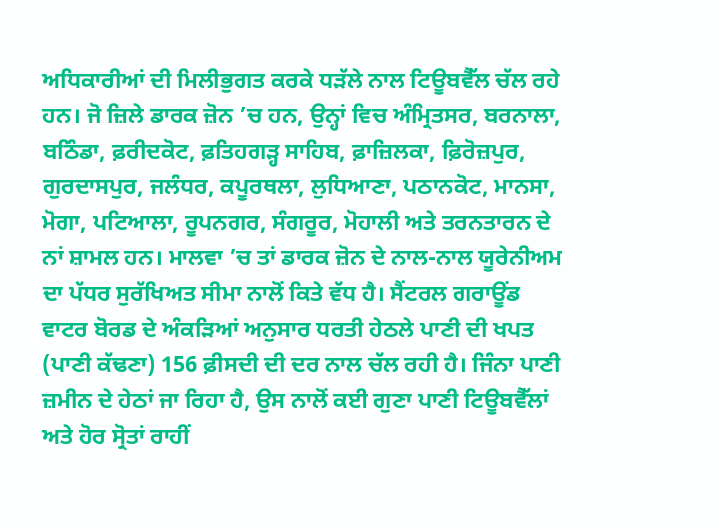ਅਧਿਕਾਰੀਆਂ ਦੀ ਮਿਲੀਭੁਗਤ ਕਰਕੇ ਧੜੱਲੇ ਨਾਲ ਟਿਊਬਵੈੱਲ ਚੱਲ ਰਹੇ ਹਨ। ਜੋ ਜ਼ਿਲੇ ਡਾਰਕ ਜ਼ੋਨ ’ਚ ਹਨ, ਉਨ੍ਹਾਂ ਵਿਚ ਅੰਮ੍ਰਿਤਸਰ, ਬਰਨਾਲਾ, ਬਠਿੰਡਾ, ਫ਼ਰੀਦਕੋਟ, ਫ਼ਤਿਹਗੜ੍ਹ ਸਾਹਿਬ, ਫ਼ਾਜ਼ਿਲਕਾ, ਫ਼ਿਰੋਜ਼ਪੁਰ, ਗੁਰਦਾਸਪੁਰ, ਜਲੰਧਰ, ਕਪੂਰਥਲਾ, ਲੁਧਿਆਣਾ, ਪਠਾਨਕੋਟ, ਮਾਨਸਾ, ਮੋਗਾ, ਪਟਿਆਲਾ, ਰੂਪਨਗਰ, ਸੰਗਰੂਰ, ਮੋਹਾਲੀ ਅਤੇ ਤਰਨਤਾਰਨ ਦੇ ਨਾਂ ਸ਼ਾਮਲ ਹਨ। ਮਾਲਵਾ ’ਚ ਤਾਂ ਡਾਰਕ ਜ਼ੋਨ ਦੇ ਨਾਲ-ਨਾਲ ਯੂਰੇਨੀਅਮ ਦਾ ਪੱਧਰ ਸੁਰੱਖਿਅਤ ਸੀਮਾ ਨਾਲੋਂ ਕਿਤੇ ਵੱਧ ਹੈ। ਸੈਂਟਰਲ ਗਰਾਊਂਡ ਵਾਟਰ ਬੋਰਡ ਦੇ ਅੰਕੜਿਆਂ ਅਨੁਸਾਰ ਧਰਤੀ ਹੇਠਲੇ ਪਾਣੀ ਦੀ ਖਪਤ (ਪਾਣੀ ਕੱਢਣਾ) 156 ਫ਼ੀਸਦੀ ਦੀ ਦਰ ਨਾਲ ਚੱਲ ਰਹੀ ਹੈ। ਜਿੰਨਾ ਪਾਣੀ ਜ਼ਮੀਨ ਦੇ ਹੇਠਾਂ ਜਾ ਰਿਹਾ ਹੈ, ਉਸ ਨਾਲੋਂ ਕਈ ਗੁਣਾ ਪਾਣੀ ਟਿਊਬਵੈੱਲਾਂ ਅਤੇ ਹੋਰ ਸ੍ਰੋਤਾਂ ਰਾਹੀਂ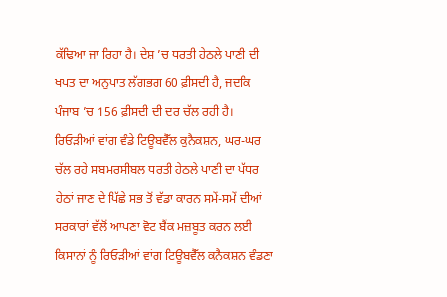ਕੱਢਿਆ ਜਾ ਰਿਹਾ ਹੈ। ਦੇਸ਼ ’ਚ ਧਰਤੀ ਹੇਠਲੇ ਪਾਣੀ ਦੀ ਖਪਤ ਦਾ ਅਨੁਪਾਤ ਲੱਗਭਗ 60 ਫ਼ੀਸਦੀ ਹੈ, ਜਦਕਿ ਪੰਜਾਬ ’ਚ 156 ਫ਼ੀਸਦੀ ਦੀ ਦਰ ਚੱਲ ਰਹੀ ਹੈ। ਰਿਓੜੀਆਂ ਵਾਂਗ ਵੰਡੇ ਟਿਊਬਵੈੱਲ ਕੁਨੈਕਸ਼ਨ, ਘਰ-ਘਰ ਚੱਲ ਰਹੇ ਸਬਮਰਸੀਬਲ ਧਰਤੀ ਹੇਠਲੇ ਪਾਣੀ ਦਾ ਪੱਧਰ ਹੇਠਾਂ ਜਾਣ ਦੇ ਪਿੱਛੇ ਸਭ ਤੋਂ ਵੱਡਾ ਕਾਰਨ ਸਮੇਂ-ਸਮੇਂ ਦੀਆਂ ਸਰਕਾਰਾਂ ਵੱਲੋਂ ਆਪਣਾ ਵੋਟ ਬੈਂਕ ਮਜ਼ਬੂਤ ਕਰਨ ਲਈ ਕਿਸਾਨਾਂ ਨੂੰ ਰਿਓੜੀਆਂ ਵਾਂਗ ਟਿਊਬਵੈੱਲ ਕਨੈਕਸ਼ਨ ਵੰਡਣਾ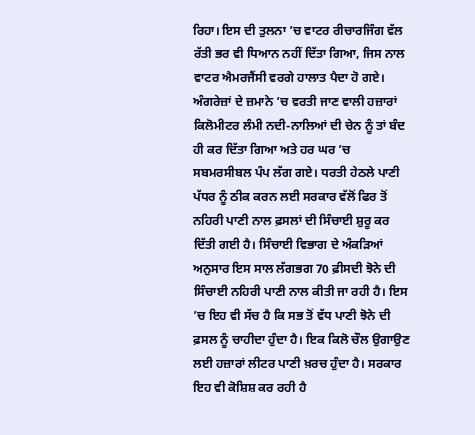ਰਿਹਾ। ਇਸ ਦੀ ਤੁਲਨਾ ’ਚ ਵਾਟਰ ਰੀਚਾਰਜਿੰਗ ਵੱਲ ਰੱਤੀ ਭਰ ਵੀ ਧਿਆਨ ਨਹੀਂ ਦਿੱਤਾ ਗਿਆ, ਜਿਸ ਨਾਲ ਵਾਟਰ ਐਮਰਜੈਂਸੀ ਵਰਗੇ ਹਾਲਾਤ ਪੈਦਾ ਹੋ ਗਏ। ਅੰਗਰੇਜ਼ਾਂ ਦੇ ਜ਼ਮਾਨੇ ’ਚ ਵਰਤੀ ਜਾਣ ਵਾਲੀ ਹਜ਼ਾਰਾਂ ਕਿਲੋਮੀਟਰ ਲੰਮੀ ਨਦੀ-ਨਾਲਿਆਂ ਦੀ ਚੇਨ ਨੂੰ ਤਾਂ ਬੰਦ ਹੀ ਕਰ ਦਿੱਤਾ ਗਿਆ ਅਤੇ ਹਰ ਘਰ ’ਚ ਸਬਮਰਸੀਬਲ ਪੰਪ ਲੱਗ ਗਏ। ਧਰਤੀ ਹੇਠਲੇ ਪਾਣੀ ਪੱਧਰ ਨੂੰ ਠੀਕ ਕਰਨ ਲਈ ਸਰਕਾਰ ਵੱਲੋਂ ਫਿਰ ਤੋਂ ਨਹਿਰੀ ਪਾਣੀ ਨਾਲ ਫ਼ਸਲਾਂ ਦੀ ਸਿੰਚਾਈ ਸ਼ੁਰੂ ਕਰ ਦਿੱਤੀ ਗਈ ਹੈ। ਸਿੰਚਾਈ ਵਿਭਾਗ ਦੇ ਅੰਕੜਿਆਂ ਅਨੁਸਾਰ ਇਸ ਸਾਲ ਲੱਗਭਗ 70 ਫ਼ੀਸਦੀ ਝੋਨੇ ਦੀ ਸਿੰਚਾਈ ਨਹਿਰੀ ਪਾਣੀ ਨਾਲ ਕੀਤੀ ਜਾ ਰਹੀ ਹੈ। ਇਸ ’ਚ ਇਹ ਵੀ ਸੱਚ ਹੈ ਕਿ ਸਭ ਤੋਂ ਵੱਧ ਪਾਣੀ ਝੋਨੇ ਦੀ ਫ਼ਸਲ ਨੂੰ ਚਾਹੀਦਾ ਹੁੰਦਾ ਹੈ। ਇਕ ਕਿਲੋ ਚੌਲ ਉਗਾਉਣ ਲਈ ਹਜ਼ਾਰਾਂ ਲੀਟਰ ਪਾਣੀ ਖ਼ਰਚ ਹੁੰਦਾ ਹੈ। ਸਰਕਾਰ ਇਹ ਵੀ ਕੋਸ਼ਿਸ਼ ਕਰ ਰਹੀ ਹੈ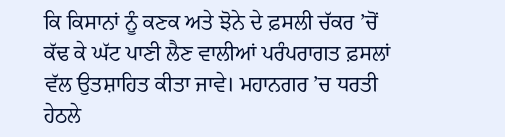ਕਿ ਕਿਸਾਨਾਂ ਨੂੰ ਕਣਕ ਅਤੇ ਝੋਨੇ ਦੇ ਫ਼ਸਲੀ ਚੱਕਰ ’ਚੋਂ ਕੱਢ ਕੇ ਘੱਟ ਪਾਣੀ ਲੈਣ ਵਾਲੀਆਂ ਪਰੰਪਰਾਗਤ ਫ਼ਸਲਾਂ ਵੱਲ ਉਤਸ਼ਾਹਿਤ ਕੀਤਾ ਜਾਵੇ। ਮਹਾਨਗਰ ’ਚ ਧਰਤੀ ਹੇਠਲੇ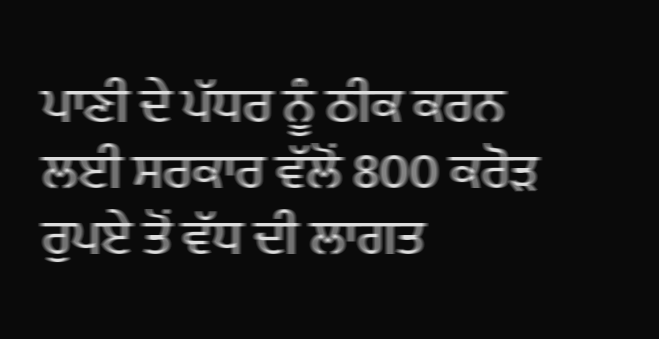ਪਾਣੀ ਦੇ ਪੱਧਰ ਨੂੰ ਠੀਕ ਕਰਨ ਲਈ ਸਰਕਾਰ ਵੱਲੋਂ 800 ਕਰੋੜ ਰੁਪਏ ਤੋਂ ਵੱਧ ਦੀ ਲਾਗਤ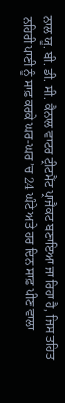ਨਾਲ ਯੂ. ਬੀ. ਡੀ. ਸੀ. ਕੈਨਾਲ ਵਾਟਰ ਟ੍ਰੀਟਮੈਂਟ ਪ੍ਰਾਜੈਕਟ ਬਣਾਇਆ ਜਾ ਰਿਹਾ ਹੈ, ਜਿਸ ਤਹਿਤ ਨਹਿਰੀ ਪਾਣੀ ਨੂੰ ਸਾਫ਼ ਕਰਕੇ ਘਰ-ਘਰ ’ਚ 24 ਘੰਟੇ ਅਤੇ ਹਰ ਦਿਨ ਸਾਫ਼ ਪੀਣ ਵਾਲਾ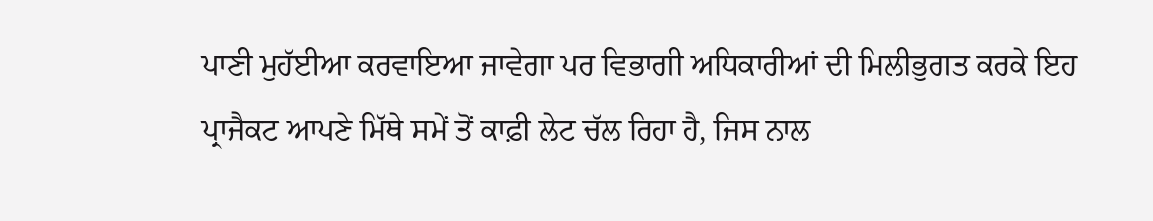ਪਾਣੀ ਮੁਹੱਈਆ ਕਰਵਾਇਆ ਜਾਵੇਗਾ ਪਰ ਵਿਭਾਗੀ ਅਧਿਕਾਰੀਆਂ ਦੀ ਮਿਲੀਭੁਗਤ ਕਰਕੇ ਇਹ ਪ੍ਰਾਜੈਕਟ ਆਪਣੇ ਮਿੱਥੇ ਸਮੇਂ ਤੋਂ ਕਾਫ਼ੀ ਲੇਟ ਚੱਲ ਰਿਹਾ ਹੈ, ਜਿਸ ਨਾਲ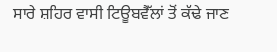ਸਾਰੇ ਸ਼ਹਿਰ ਵਾਸੀ ਟਿਊਬਵੈੱਲਾਂ ਤੋਂ ਕੱਢੇ ਜਾਣ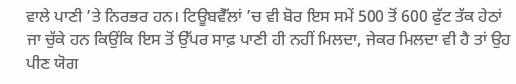ਵਾਲੇ ਪਾਣੀ ’ਤੇ ਨਿਰਭਰ ਹਨ। ਟਿਊਬਵੈੱਲਾਂ ’ਚ ਵੀ ਬੋਰ ਇਸ ਸਮੇਂ 500 ਤੋਂ 600 ਫੁੱਟ ਤੱਕ ਹੇਠਾਂ ਜਾ ਚੁੱਕੇ ਹਨ ਕਿਉਂਕਿ ਇਸ ਤੋਂ ਉੱਪਰ ਸਾਫ਼ ਪਾਣੀ ਹੀ ਨਹੀਂ ਮਿਲਦਾ, ਜੇਕਰ ਮਿਲਦਾ ਵੀ ਹੈ ਤਾਂ ਉਹ ਪੀਣ ਯੋਗ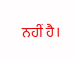ਨਹੀਂ ਹੈ।